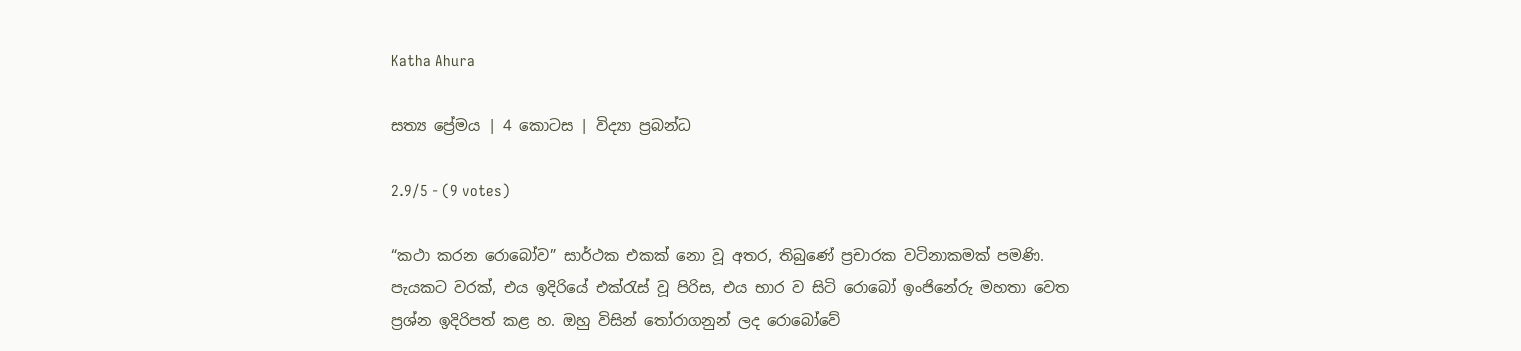Katha Ahura

සත්‍ය ප්‍රේමය | 4 කොටස | විද්‍යා ප්‍රබන්ධ

2.9/5 - (9 votes)

“කථා කරන රොබෝව” සාර්ථක එකක්‌ නො වූ අතර, තිබුණේ ප්‍රචාරක වටිනාකමක්‌ පමණි. පැයකට වරක්‌, එය ඉදිරියේ එක්‌රැස්‌ වූ පිරිස, එය භාර ව සිටි රොබෝ ඉංජිනේරු මහතා වෙත ප්‍රශ්න ඉදිරිපත් කළ හ. ඔහු විසින් තෝරාගනුන් ලද රොබෝවේ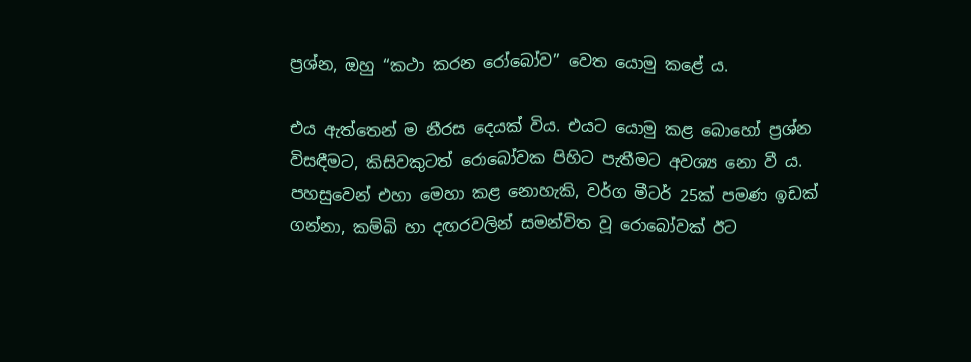ප්‍රශ්න, ඔහු “කථා කරන රෝබෝව” වෙත යොමු කළේ ය.

එය ඇත්තෙන් ම නීරස දෙයක්‌ විය. එයට යොමු කළ බොහෝ ප්‍රශ්න විසඳීමට, කිසිවකුටත් රොබෝවක පිහිට පැතීමට අවශ්‍ය නො වී ය. පහසුවෙන් එහා මෙහා කළ නොහැකි, වර්ග මීටර් 25ක්‌ පමණ ඉඩක්‌ ගන්නා, කම්බි හා දඟරවලින් සමන්විත වූ රොබෝවක්‌ ඊට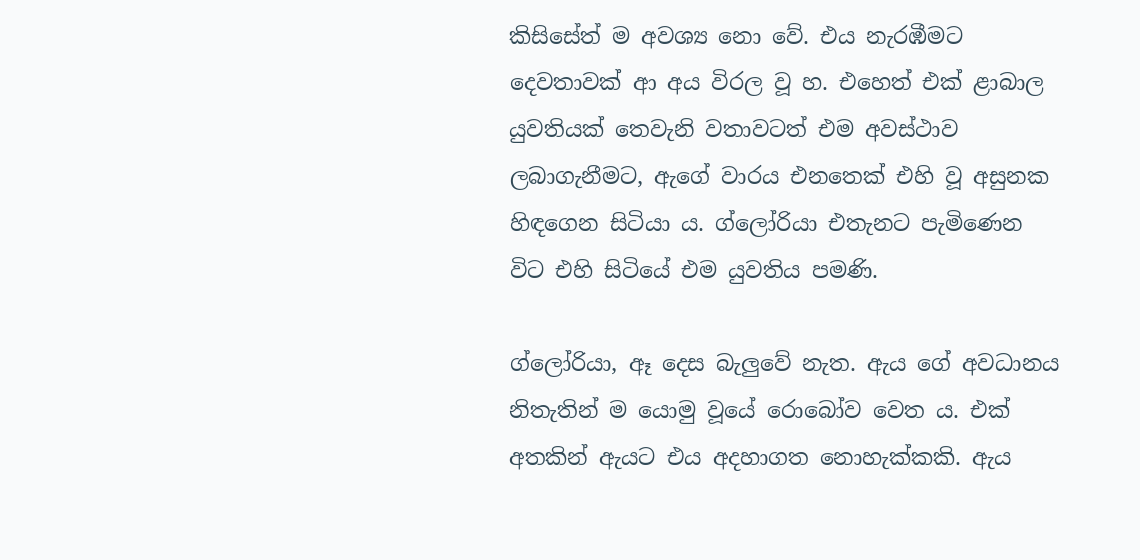කිසිසේත් ම අවශ්‍ය නො වේ. එය නැරඹීමට දෙවතාවක්‌ ආ අය විරල වූ හ. එහෙත් එක්‌ ළාබාල යුවතියක්‌ තෙවැනි වතාවටත් එම අවස්‌ථාව ලබාගැනීමට, ඇගේ වාරය එනතෙක්‌ එහි වූ අසුනක හිඳගෙන සිටියා ය. ග්ලෝරියා එතැනට පැමිණෙන විට එහි සිටියේ එම යුවතිය පමණි.

ග්ලෝරියා, ඈ දෙස බැලුවේ නැත. ඇය ගේ අවධානය නිතැතින් ම යොමු වූයේ රොබෝව වෙත ය. එක්‌ අතකින් ඇයට එය අදහාගත නොහැක්‌කකි. ඇය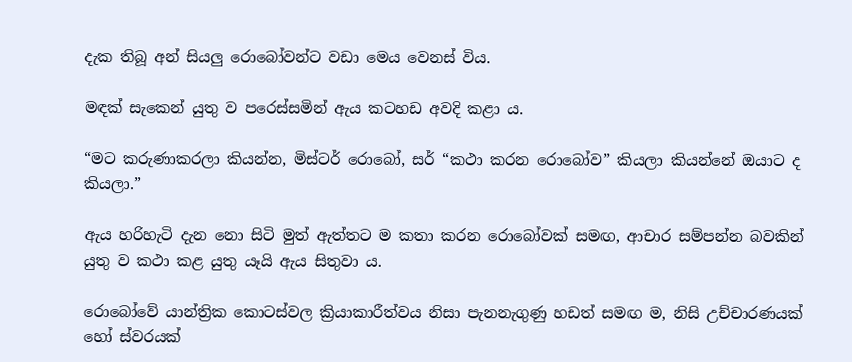දැක තිබූ අන් සියලු රොබෝවන්ට වඩා මෙය වෙනස්‌ විය.

මඳක්‌ සැකෙන් යුතු ව පරෙස්‌සමින් ඇය කටහඩ අවදි කළා ය.

“මට කරුණාකරලා කියන්න, මිස්‌ටර් රොබෝ, සර් “කථා කරන රොබෝව” කියලා කියන්නේ ඔයාට ද කියලා.”

ඇය හරිහැටි දැන නො සිටි මුත් ඇත්තට ම කතා කරන රොබෝවක්‌ සමඟ, ආචාර සම්පන්න බවකින් යුතු ව කථා කළ යුතු යෑයි ඇය සිතුවා ය.

රොබෝවේ යාන්ත්‍රික කොටස්‌වල ක්‍රියාකාරීත්වය නිසා පැනනැගුණු හඩත් සමඟ ම, නිසි උච්චාරණයක්‌ හෝ ස්‌වරයක්‌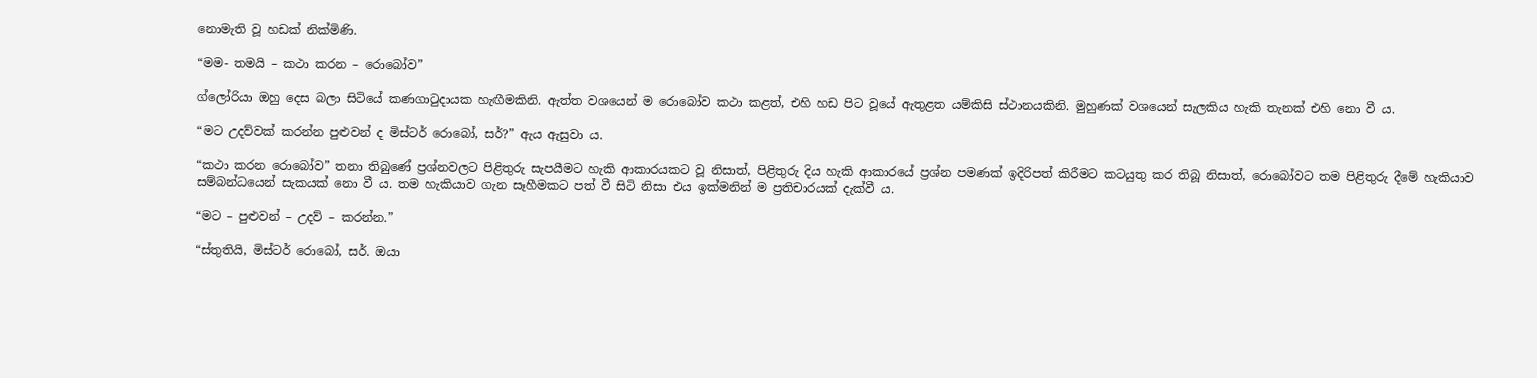නොමැති වූ හඩක්‌ නික්‌මිණි.

“මම- තමයි – කථා කරන – රොබෝව”

ග්ලෝරියා ඔහු දෙස බලා සිටියේ කණගාටුදායක හැඟීමකිනි. ඇත්ත වශයෙන් ම රොබෝව කථා කළත්, එහි හඩ පිට වූයේ ඇතුළත යම්කිසි ස්‌ථානයකිනි. මුහුණක්‌ වශයෙන් සැලකිය හැකි තැනක්‌ එහි නො වී ය.

“මට උදව්වක්‌ කරන්න පුළුවන් ද මිස්‌ටර් රොබෝ, සර්?” ඇය ඇසුවා ය.

“කථා කරන රොබෝව” තනා තිබුණේ ප්‍රශ්නවලට පිළිතුරු සැපයීමට හැකි ආකාරයකට වූ නිසාත්, පිළිතුරු දිය හැකි ආකාරයේ ප්‍රශ්න පමණක්‌ ඉදිරිපත් කිරීමට කටයුතු කර තිබූ නිසාත්, රොබෝවට තම පිළිතුරු දීමේ හැකියාව සම්බන්ධයෙන් සැකයක්‌ නො වී ය. තම හැකියාව ගැන සෑහීමකට පත් වී සිටි නිසා එය ඉක්‌මනින් ම ප්‍රතිචාරයක්‌ දැක්‌වී ය.

“මට – පුළුවන් – උදව් – කරන්න.”

“ස්‌තුතියි, මිස්‌ටර් රොබෝ, සර්. ඔයා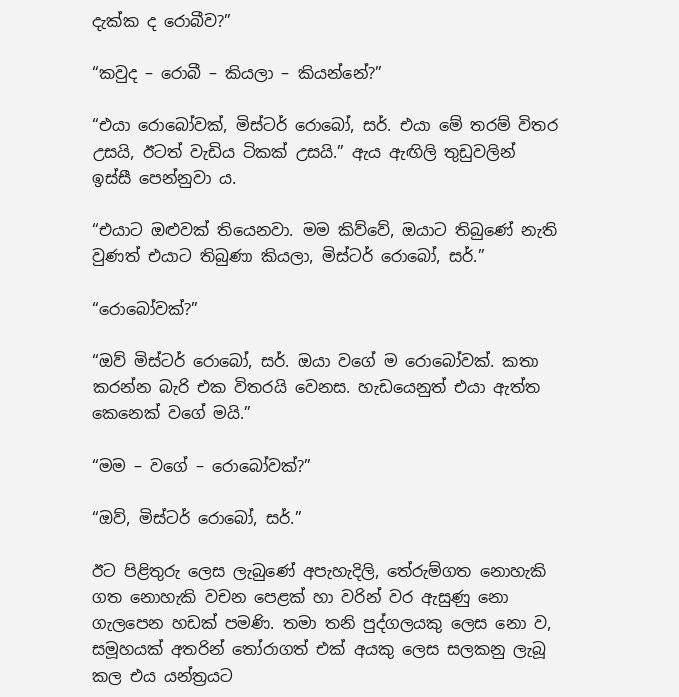දැක්‌ක ද රොබීව?”

“කවුද – රොබී – කියලා – කියන්නේ?”

“එයා රොබෝවක්‌, මිස්‌ටර් රොබෝ, සර්. එයා මේ තරම් විතර උසයි, ඊටත් වැඩිය ටිකක්‌ උසයි.” ඇය ඇඟිලි තුඩුවලින් ඉස්‌සී පෙන්නුවා ය.

“එයාට ඔළුවක්‌ තියෙනවා. මම කිව්වේ, ඔයාට තිබුණේ නැති වුණත් එයාට තිබුණා කියලා, මිස්‌ටර් රොබෝ, සර්.”

“රොබෝවක්‌?”

“ඔව් මිස්‌ටර් රොබෝ, සර්. ඔයා වගේ ම රොබෝවක්‌. කතා කරන්න බැරි එක විතරයි වෙනස. හැඩයෙනුත් එයා ඇත්ත කෙනෙක්‌ වගේ මයි.”

“මම – වගේ – රොබෝවක්‌?”

“ඔව්, මිස්‌ටර් රොබෝ, සර්.”

ඊට පිළිතුරු ලෙස ලැබුණේ අපැහැදිලි, තේරුම්ගත නොහැකි ගත නොහැකි වචන පෙළක්‌ හා වරින් වර ඇසුණු නො ගැලපෙන හඩක්‌ පමණි. තමා තනි පුද්ගලයකු ලෙස නො ව, සමූහයක්‌ අතරින් තෝරාගත් එක්‌ අයකු ලෙස සලකනු ලැබූ කල එය යන්ත්‍රයට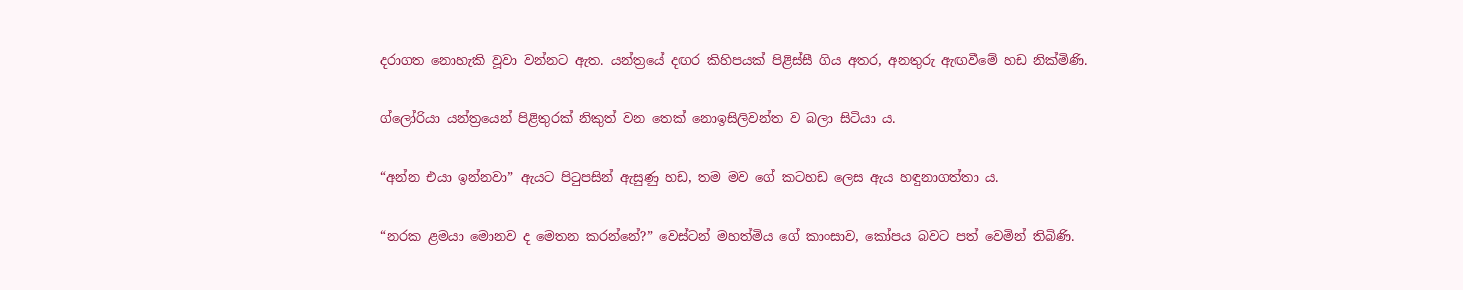දරාගත නොහැකි වූවා වන්නට ඇත. යන්ත්‍රයේ දඟර කිහිපයක්‌ පිළිස්‌සී ගිය අතර, අනතුරු ඇඟවීමේ හඩ නික්‌මිණි.

ග්ලෝරියා යන්ත්‍රයෙන් පිළිතුරක්‌ නිකුත් වන තෙක්‌ නොඉසිලිවන්ත ව බලා සිටියා ය.

“අන්න එයා ඉන්නවා” ඇයට පිටුපසින් ඇසුණු හඩ, තම මව ගේ කටහඩ ලෙස ඇය හඳුනාගත්තා ය.

“නරක ළමයා මොනව ද මෙතන කරන්නේ?” වෙස්‌ටන් මහත්මිය ගේ කාංසාව, කෝපය බවට පත් වෙමින් තිබිණි.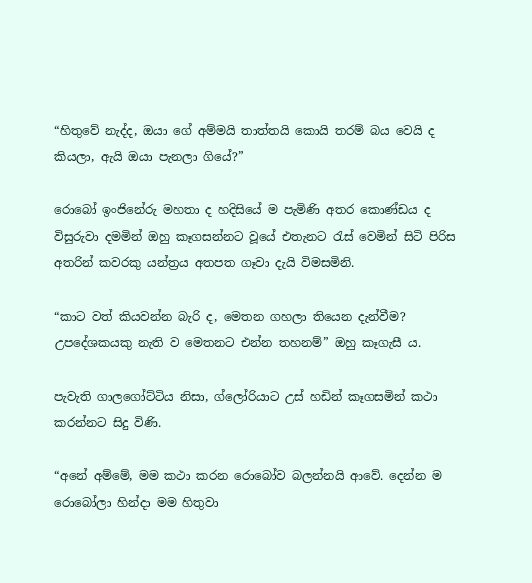“හිතුවේ නැද්ද, ඔයා ගේ අම්මයි තාත්තයි කොයි තරම් බය වෙයි ද කියලා, ඇයි ඔයා පැනලා ගියේ?”

රොබෝ ඉංජිනේරු මහතා ද හදිසියේ ම පැමිණි අතර කොණ්‌ඩය ද විසුරුවා දමමින් ඔහු කෑගසන්නට වූයේ එතැනට රැස්‌ වෙමින් සිටි පිරිස අතරින් කවරකු යන්ත්‍රය අතපත ගෑවා දැයි විමසමිනි.

“කාට වත් කියවන්න බැරි ද, මෙතන ගහලා තියෙන දැන්වීම? උපදේශකයකු නැති ව මෙතනට එන්න තහනම්” ඔහු කෑගැසී ය.

පැවැති ගාලගෝට්‌ටිය නිසා, ග්ලෝරියාට උස්‌ හඩින් කෑගසමින් කථා කරන්නට සිදු විණි.

“අනේ අම්මේ, මම කථා කරන රොබෝව බලන්නයි ආවේ. දෙන්න ම රොබෝලා හින්දා මම හිතුවා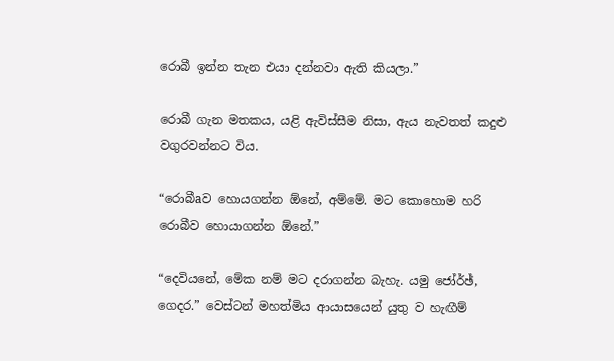රොබී ඉන්න තැන එයා දන්නවා ඇති කියලා.”

රොබී ගැන මතකය, යළි ඇවිස්‌සීම නිසා, ඇය නැවතත් කදුළු වගුරවන්නට විය.

“රොබීaව හොයගන්න ඕනේ, අම්මේ. මට කොහොම හරි රොබීව හොයාගන්න ඕනේ.”

“දෙවියනේ, මේක නම් මට දරාගන්න බැහැ. යමු ජෝර්ඡ්, ගෙදර.” වෙස්‌ටන් මහත්මිය ආයාසයෙන් යුතු ව හැඟීම්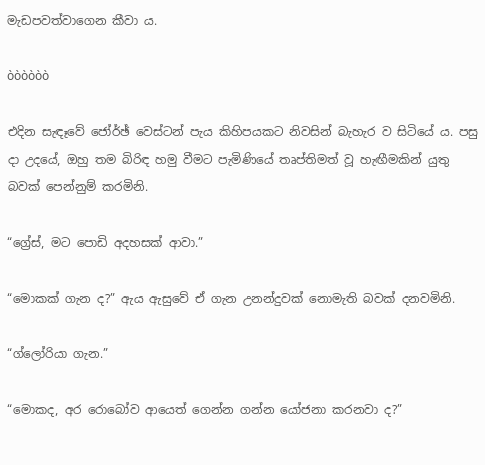මැඩපවත්වාගෙන කීවා ය.

òòòòòò

එදින සැඳෑවේ ජෝර්ඡ් වෙස්‌ටන් පැය කිහිපයකට නිවසින් බැහැර ව සිටියේ ය. පසු දා උදයේ, ඔහු තම බිරිඳ හමු වීමට පැමිණියේ තෘප්තිමත් වූ හැඟීමකින් යුතු බවක්‌ පෙන්නුම් කරමිනි.

“ග්‍රේස්‌, මට පොඩි අදහසක්‌ ආවා.”

“මොකක්‌ ගැන ද?” ඇය ඇසුවේ ඒ ගැන උනන්දුවක්‌ නොමැති බවක්‌ දනවමිනි.

“ග්ලෝරියා ගැන.”

“මොකද, අර රොබෝව ආයෙත් ගෙන්න ගන්න යෝජනා කරනවා ද?”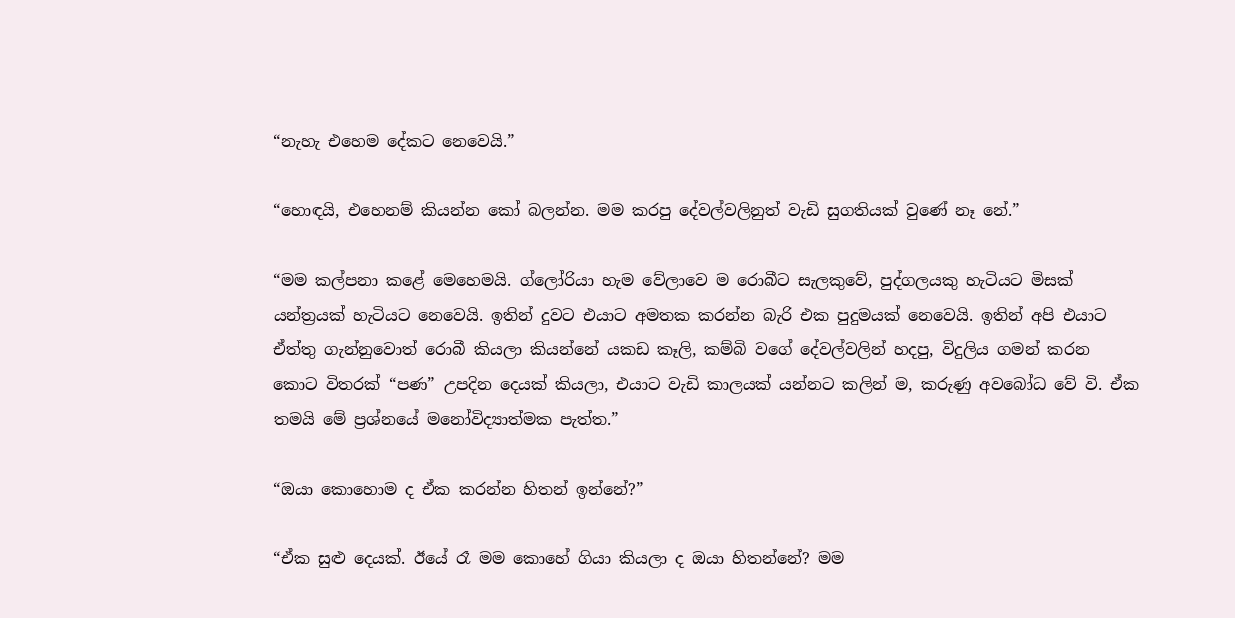“නැහැ එහෙම දේකට නෙවෙයි.”

“හොඳයි, එහෙනම් කියන්න කෝ බලන්න. මම කරපු දේවල්වලිනුත් වැඩි සුගතියක්‌ වුණේ නෑ නේ.”

“මම කල්පනා කළේ මෙහෙමයි. ග්ලෝරියා හැම වේලාවෙ ම රොබීට සැලකුවේ, පුද්ගලයකු හැටියට මිසක්‌ යන්ත්‍රයක්‌ හැටියට නෙවෙයි. ඉතින් දුවට එයාට අමතක කරන්න බැරි එක පුදුමයක්‌ නෙවෙයි. ඉතින් අපි එයාට ඒත්තු ගැන්නුවොත් රොබී කියලා කියන්නේ යකඩ කෑලි, කම්බි වගේ දේවල්වලින් හදපු, විදුලිය ගමන් කරන කොට විතරක්‌ “පණ” උපදින දෙයක්‌ කියලා, එයාට වැඩි කාලයක්‌ යන්නට කලින් ම, කරුණු අවබෝධ වේ වි. ඒක තමයි මේ ප්‍රශ්නයේ මනෝවිද්‍යාත්මක පැත්ත.”

“ඔයා කොහොම ද ඒක කරන්න හිතන් ඉන්නේ?”

“ඒක සුළු දෙයක්‌. ඊයේ රෑ මම කොහේ ගියා කියලා ද ඔයා හිතන්නේ? මම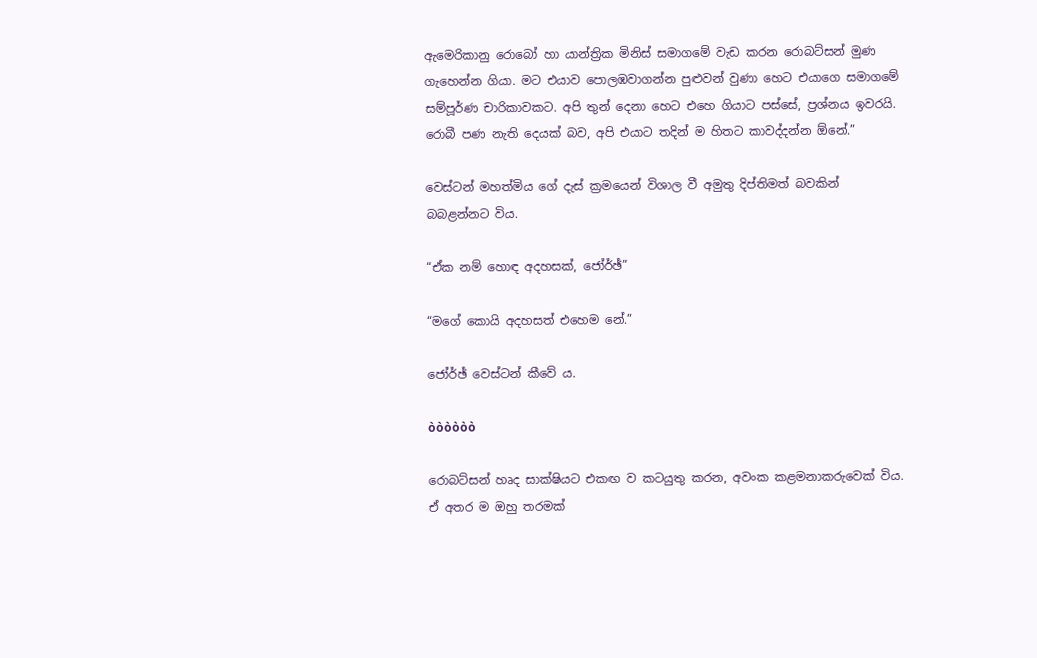ඇමෙරිකානු රොබෝ හා යාන්ත්‍රික මිනිස්‌ සමාගමේ වැඩ කරන රොබට්‌සන් මුණ ගැහෙන්න ගියා. මට එයාව පොලඹවාගන්න පුළුවන් වුණා හෙට එයාගෙ සමාගමේ සම්පූර්ණ චාරිකාවකට. අපි තුන් දෙනා හෙට එහෙ ගියාට පස්‌සේ, ප්‍රශ්නය ඉවරයි. රොබී පණ නැති දෙයක්‌ බව, අපි එයාට තදින් ම හිතට කාවද්දන්න ඕනේ.”

වෙස්‌ටන් මහත්මිය ගේ දැස්‌ ක්‍රමයෙන් විශාල වී අමුතු දිප්තිමත් බවකින් බබළන්නට විය.

“ඒක නම් හොඳ අදහසක්‌, ජෝර්ඡ්”

“මගේ කොයි අදහසත් එහෙම නේ.”

ජෝර්ඡ් වෙස්‌ටන් කීවේ ය.

òòòòòò

රොබට්‌සන් හෘද සාක්‌ෂියට එකඟ ව කටයුතු කරන, අවංක කළමනාකරුවෙක්‌ විය. ඒ අතර ම ඔහු තරමක්‌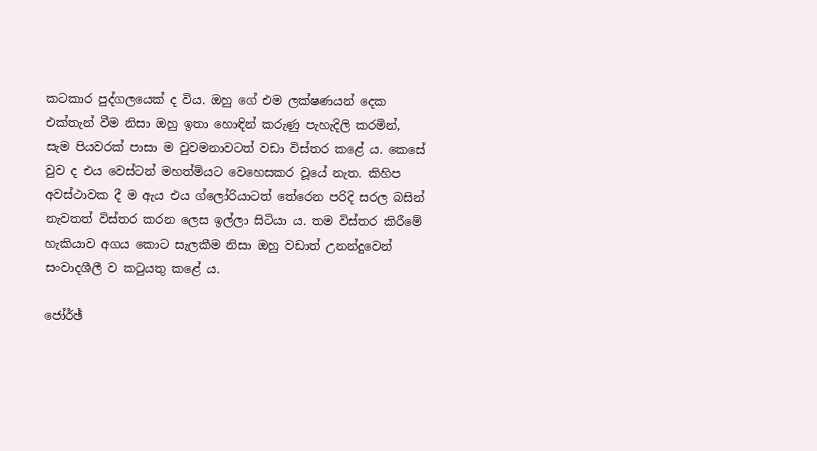කටකාර පුද්ගලයෙක්‌ ද විය. ඔහු ගේ එම ලක්‌ෂණයන් දෙක එක්‌තැන් වීම නිසා ඔහු ඉතා හොඳින් කරුණු පැහැදිලි කරමින්, සැම පියවරක්‌ පාසා ම වුවමනාවටත් වඩා විස්‌තර කළේ ය. කෙසේ වුව ද එය වෙස්‌ටන් මහත්මියට වෙහෙසකර වූයේ නැත. කිහිප අවස්‌ථාවක දී ම ඇය එය ග්ලෝරියාටත් තේරෙන පරිදි සරල බසින් නැවතත් විස්‌තර කරන ලෙස ඉල්ලා සිටියා ය. තම විස්‌තර කිරීමේ හැකියාව අගය කොට සැලකීම නිසා ඔහු වඩාත් උනන්දුවෙන් සංවාදශීලී ව කටුයතු කළේ ය.

ජෝර්ඡ්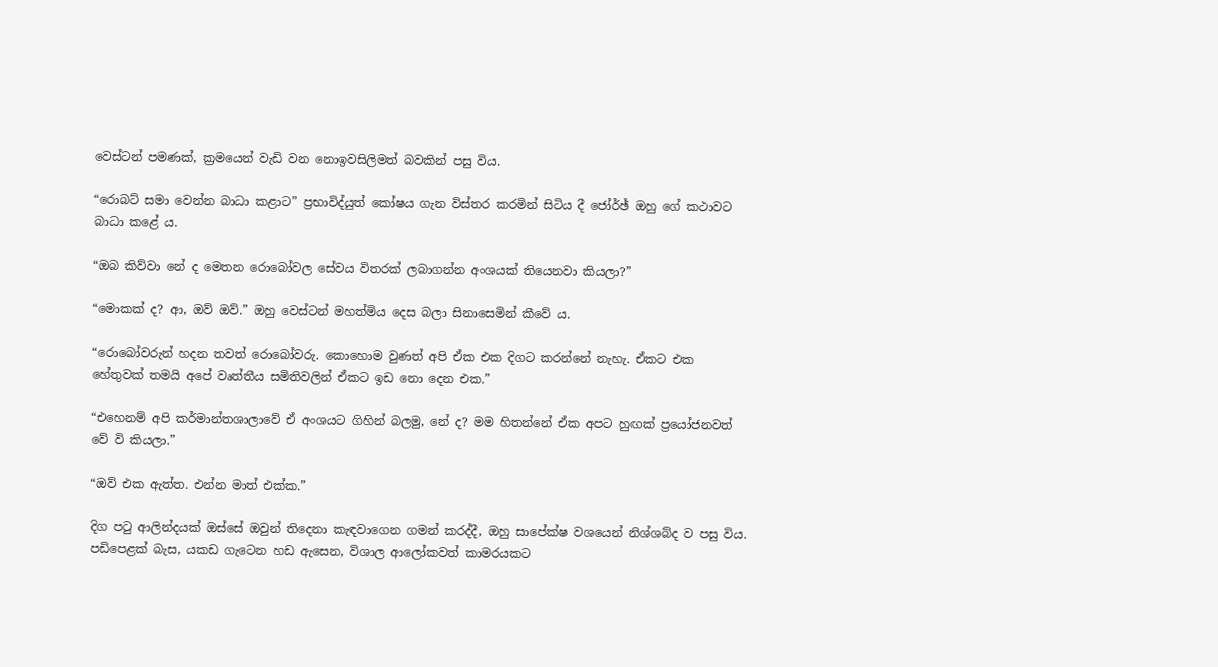වෙස්‌ටන් පමණක්‌, ක්‍රමයෙන් වැඩි වන නොඉවසිලිමත් බවකින් පසු විය.

“රොබට්‌ සමා වෙන්න බාධා කළාට” ප්‍රභාවිද්යුත් කෝෂය ගැන විස්‌තර කරමින් සිටිය දී ජෝර්ඡ් ඔහු ගේ කථාවට බාධා කළේ ය.

“ඔබ කිව්වා නේ ද මෙතන රොබෝවල සේවය විතරක්‌ ලබාගන්න අංශයක්‌ තියෙනවා කියලා?”

“මොකක්‌ ද? ආ, ඔව් ඔව්.” ඔහු වෙස්‌ටන් මහත්මිය දෙස බලා සිනාසෙමින් කීවේ ය.

“රොබෝවරුන් හදන තවත් රොබෝවරු. කොහොම වුණත් අපි ඒක එක දිගට කරන්නේ නැහැ. ඒකට එක හේතුවක්‌ තමයි අපේ වෘත්තීය සමිතිවලින් ඒකට ඉඩ නො දෙන එක.”

“එහෙනම් අපි කර්මාන්තශාලාවේ ඒ අංශයට ගිහින් බලමු, නේ ද? මම හිතන්නේ ඒක අපට හුඟක්‌ ප්‍රයෝජනවත් වේ වි කියලා.”

“ඔව් එක ඇත්ත. එන්න මාත් එක්‌ක.”

දිග පටු ආලින්දයක්‌ ඔස්‌සේ ඔවුන් තිදෙනා කැඳවාගෙන ගමන් කරද්දී, ඔහු සාපේක්‌ෂ වශයෙන් නිශ්ශබ්ද ව පසු විය. පඩිපෙළක්‌ බැස, යකඩ ගැටෙන හඩ ඇසෙන, විශාල ආලෝකවත් කාමරයකට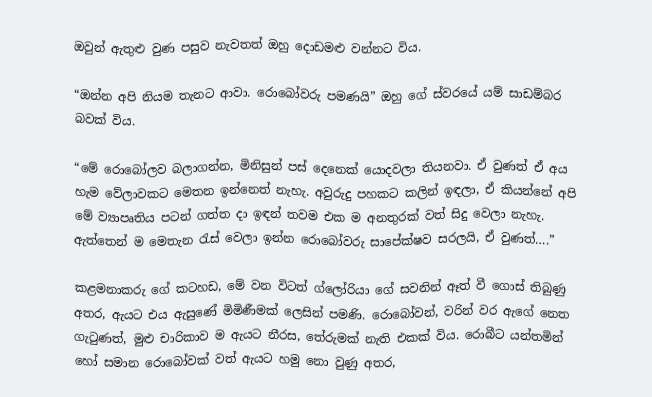ඔවුන් ඇතුළු වුණ පසුව නැවතත් ඔහු දොඩමළු වන්නට විය.

“ඔන්න අපි නියම තැනට ආවා. රොබෝවරු පමණයි” ඔහු ගේ ස්‌වරයේ යම් සාඩම්බර බවක්‌ විය.

“මේ රොබෝලව බලාගන්න, මිනිසුන් පස්‌ දෙනෙක්‌ යොදවලා තියනවා. ඒ වුණත් ඒ අය හැම වේලාවකට මෙතන ඉන්නෙත් නැහැ. අවුරුදු පහකට කලින් ඉඳලා, ඒ කියන්නේ අපි මේ ව්‍යාපෘතිය පටන් ගත්ත දා ඉඳන් තවම එක ම අනතුරක්‌ වත් සිදු වෙලා නැහැ. ඇත්තෙන් ම මෙතැන රැස්‌ වෙලා ඉන්න රොබෝවරු සාපේක්‌ෂව සරලයි, ඒ වුණත්….”

කළමනාකරු ගේ කටහඩ, මේ වන විටත් ග්ලෝරියා ගේ සවනින් ඈත් වී ගොස්‌ තිබුණු අතර, ඇයට එය ඇසුණේ මිමිණීමක්‌ ලෙසින් පමණි. රොබෝවන්, වරින් වර ඇගේ නෙත ගැටුණත්, මුළු චාරිකාව ම ඇයට නීරස, තේරුමක්‌ නැති එකක්‌ විය. රොබීට යන්තමින් හෝ සමාන රොබෝවක්‌ වත් ඇයට හමු නො වුණු අතර,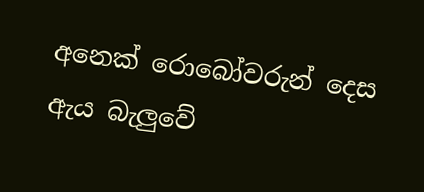අනෙක්‌ රොබෝවරුන් දෙස ඇය බැලුවේ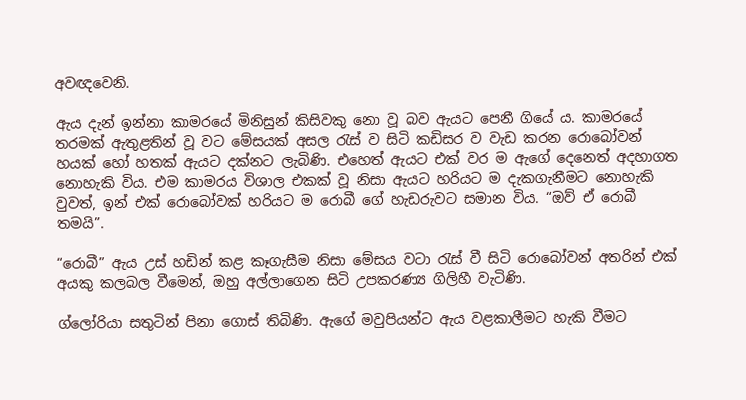අවඥවෙනි.

ඇය දැන් ඉන්නා කාමරයේ මිනිසුන් කිසිවකු නො වූ බව ඇයට පෙනී ගියේ ය. කාමරයේ තරමක්‌ ඇතුළතින් වූ වට මේසයක්‌ අසල රැස්‌ ව සිටි කඩිසර ව වැඩ කරන රොබෝවන් හයක්‌ හෝ හතක්‌ ඇයට දක්‌නට ලැබිණි. එහෙත් ඇයට එක්‌ වර ම ඇගේ දෙනෙත් අදහාගත නොහැකි විය. එම කාමරය විශාල එකක්‌ වූ නිසා ඇයට හරියට ම දැකගැනීමට නොහැකි වුවත්, ඉන් එක්‌ රොබෝවක්‌ හරියට ම රොබී ගේ හැඩරුවට සමාන විය. “ඔව් ඒ රොබී තමයි”.

“රොබී” ඇය උස්‌ හඩින් කළ කෑගැසීම නිසා මේසය වටා රැස්‌ වී සිටි රොබෝවන් අතරින් එක්‌ අයකු කලබල වීමෙන්, ඔහු අල්ලාගෙන සිටි උපකරණ්‍ය ගිලිහී වැටිණි.

ග්ලෝරියා සතුටින් පිනා ගොස්‌ තිබිණි. ඇගේ මවුපියන්ට ඇය වළකාලීමට හැකි වීමට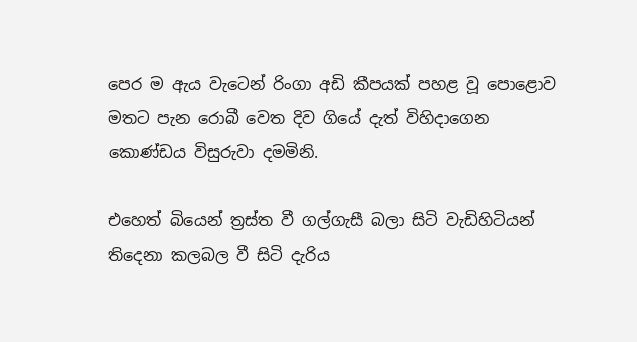පෙර ම ඇය වැටෙන් රිංගා අඩි කීපයක්‌ පහළ වූ පොළොව මතට පැන රොබී වෙත දිව ගියේ දැත් විහිදාගෙන කොණ්‌ඩය විසුරුවා දමමිනි.

එහෙත් බියෙන් ත්‍රස්‌ත වී ගල්ගැසී බලා සිටි වැඩිහිටියන් තිදෙනා කලබල වී සිටි දැරිය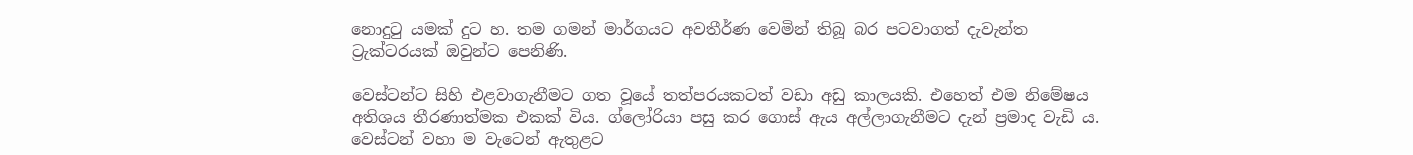නොදුටු යමක්‌ දුට හ. තම ගමන් මාර්ගයට අවතීර්ණ වෙමින් තිබූ බර පටවාගත් දැවැන්ත ට්‍රැක්‌ටරයක්‌ ඔවුන්ට පෙනිණි.

වෙස්‌ටන්ට සිහි එළවාගැනීමට ගත වූයේ තත්පරයකටත් වඩා අඩු කාලයකි. එහෙත් එම නිමේෂය අතිශය තීරණාත්මක එකක්‌ විය. ග්ලෝරියා පසු කර ගොස්‌ ඇය අල්ලාගැනීමට දැන් ප්‍රමාද වැඩි ය. වෙස්‌ටන් වහා ම වැටෙන් ඇතුළට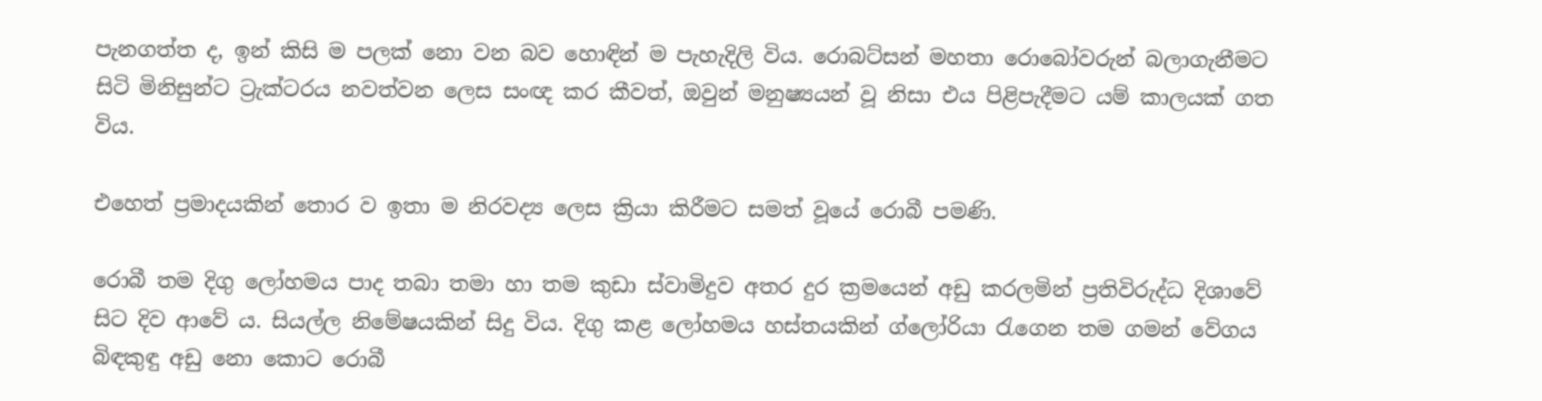පැනගත්ත ද, ඉන් කිසි ම පලක්‌ නො වන බව හොඳින් ම පැහැදිලි විය. රොබට්‌සන් මහතා රොබෝවරුන් බලාගැනීමට සිටි මිනිසුන්ට ට්‍රැක්‌ටරය නවත්වන ලෙස සංඥ කර කීවත්, ඔවුන් මනුෂ්‍යයන් වූ නිසා එය පිළිපැදීමට යම් කාලයක්‌ ගත විය.

එහෙත් ප්‍රමාදයකින් තොර ව ඉතා ම නිරවද්‍ය ලෙස ක්‍රියා කිරීමට සමත් වූයේ රොබී පමණි.

රොබී තම දිගු ලෝහමය පාද තබා තමා හා තම කුඩා ස්‌වාමිදුව අතර දුර ක්‍රමයෙන් අඩු කරලමින් ප්‍රතිවිරුද්ධ දිශාවේ සිට දිව ආවේ ය. සියල්ල නිමේෂයකින් සිදු විය. දිගු කළ ලෝහමය හස්‌තයකින් ග්ලෝරියා රැගෙන තම ගමන් වේගය බිඳකුඳු අඩු නො කොට රොබී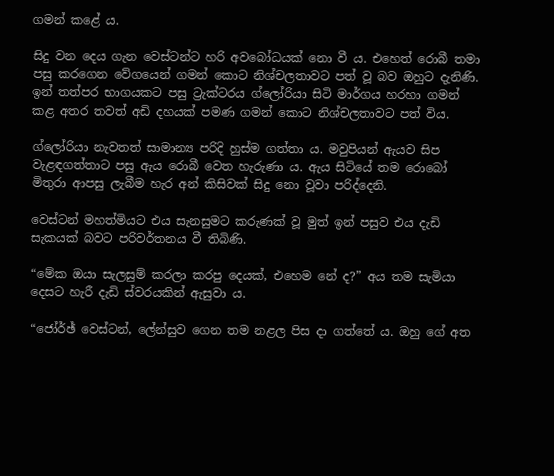ගමන් කළේ ය.

සිදු වන දෙය ගැන වෙස්‌ටන්ට හරි අවබෝධයක්‌ නො වී ය. එහෙත් රොබී තමා පසු කරගෙන වේගයෙන් ගමන් කොට නිශ්චලතාවට පත් වූ බව ඔහුට දැනිණි. ඉන් තත්පර භාගයකට පසු ට්‍රැක්‌ටරය ග්ලෝරියා සිටි මාර්ගය හරහා ගමන් කළ අතර තවත් අඩි දහයක්‌ පමණ ගමන් කොට නිශ්චලතාවට පත් විය.

ග්ලෝරියා නැවතත් සාමාන්‍ය පරිදි හුස්‌ම ගත්තා ය. මවුපියන් ඇයව සිප වැළඳගත්තාට පසු ඇය රොබී වෙත හැරුණා ය. ඇය සිටියේ තම රොබෝ මිතුරා ආපසු ලැබීම හැර අන් කිසිවක්‌ සිදු නො වූවා පරිද්දෙනි.

වෙස්‌ටන් මහත්මියට එය සැනසුමට කරුණක්‌ වූ මුත් ඉන් පසුව එය දැඩි සැකයක්‌ බවට පරිවර්තනය වී තිබිණි.

“මේක ඔයා සැලසුම් කරලා කරපු දෙයක්‌, එහෙම නේ ද?” අය තම සැමියා දෙසට හැරී දැඩි ස්‌වරයකින් ඇසුවා ය.

“ජෝර්ඡ් වෙස්‌ටන්, ලේන්සුව ගෙන තම නළල පිස දා ගත්තේ ය. ඔහු ගේ අත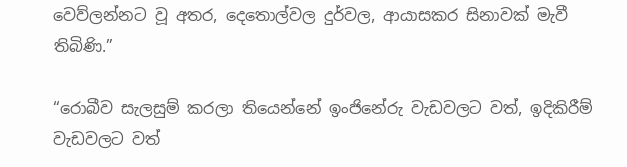වෙව්ලන්නට වූ අතර, දෙතොල්වල දුර්වල, ආයාසකර සිනාවක්‌ මැවී තිබිණි.”

“රොබීව සැලසුම් කරලා තියෙන්නේ ඉංජිනේරු වැඩවලට වත්, ඉදිකිරීම් වැඩවලට වත්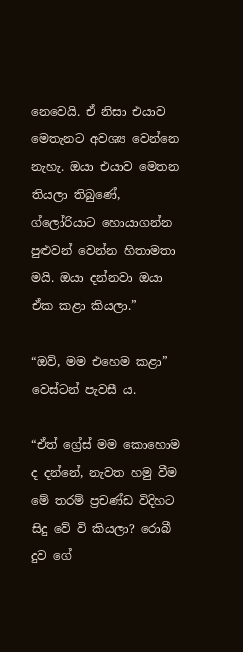නෙවෙයි. ඒ නිසා එයාව මෙතැනට අවශ්‍ය වෙන්නෙ නැහැ. ඔයා එයාව මෙතන තියලා තිබුණේ, ග්ලෝරියාට හොයාගන්න පුළුවන් වෙන්න හිතාමතා මයි. ඔයා දන්නවා ඔයා ඒක කළා කියලා.”

“ඔව්, මම එහෙම කළා” වෙස්‌ටන් පැවසී ය.

“ඒත් ග්‍රේස්‌ මම කොහොම ද දන්නේ, නැවත හමු වීම මේ තරම් ප්‍රචණ්‌ඩ විදිහට සිදු වේ වි කියලා? රොබී දුව ගේ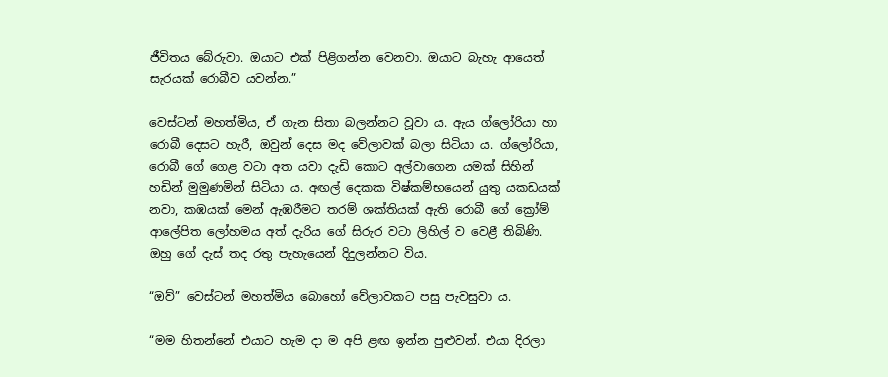ජීවිතය බේරුවා. ඔයාට එක්‌ පිළිගන්න වෙනවා. ඔයාට බැහැ ආයෙත් සැරයක්‌ රොබීව යවන්න.”

වෙස්‌ටන් මහත්මිය, ඒ ගැන සිතා බලන්නට වූවා ය. ඇය ග්ලෝරියා හා රොබී දෙසට හැරී, ඔවුන් දෙස මද වේලාවක්‌ බලා සිටියා ය. ග්ලෝරියා, රොබී ගේ ගෙළ වටා අත යවා දැඩි කොට අල්වාගෙන යමක්‌ සිහින් හඩින් මුමුණමින් සිටියා ය. අඟල් දෙකක විෂ්කම්භයෙන් යුතු යකඩයක්‌ නවා, කඹයක්‌ මෙන් ඇඹරීමට තරම් ශක්‌තියක්‌ ඇති රොබී ගේ ක්‍රෝම් ආලේපිත ලෝහමය අත් දැරිය ගේ සිරුර වටා ලිහිල් ව වෙළී තිබිණි. ඔහු ගේ දැස්‌ තද රතු පැහැයෙන් දිදුලන්නට විය.

“ඔව්” වෙස්‌ටන් මහත්මිය බොහෝ වේලාවකට පසු පැවසුවා ය.

“මම හිතන්නේ එයාට හැම දා ම අපි ළඟ ඉන්න පුළුවන්. එයා දිරලා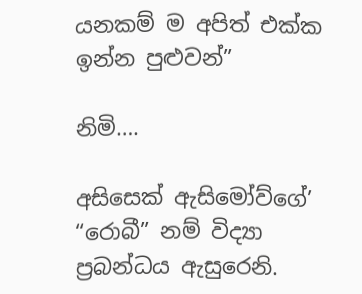යනකම් ම අපිත් එක්‌ක ඉන්න පුළුවන්”

නිමි….

අසිසෙක්‌ ඇසිමෝව්ගේ’ “රොබී” නම් විද්‍යා ප්‍රබන්ධය ඇසුරෙනි.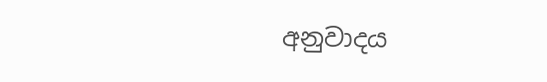අනුවාදය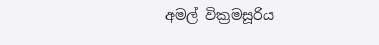අමල් වික්‍රමසූරිය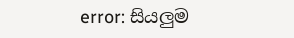error: සියලුම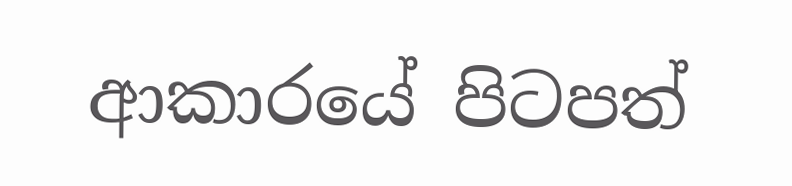ආකාරයේ පිටපත්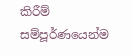කිරීම් සම්පූර්ණයෙන්ම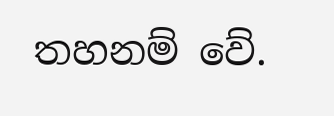තහනම් වේ.